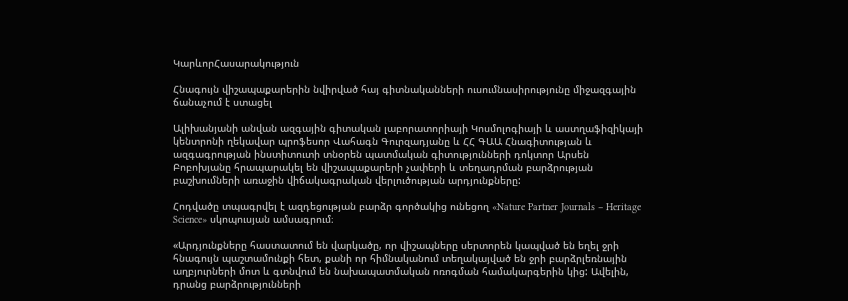ԿարևորՀասարակություն

Հնագույն վիշապաքարերին նվիրված հայ գիտնականների ուսումնասիրությունը միջազգային ճանաչում է ստացել

Ալիխանյանի անվան ազգային գիտական լաբորատորիայի Կոսմոլոգիայի և աստղաֆիզիկայի կենտրոնի ղեկավար պրոֆեսոր Վահագն Գուրզադյանը և ՀՀ ԳԱԱ Հնագիտության և ազգագրության ինստիտուտի տնօրեն պատմական գիտությունների դոկտոր Արսեն Բոբոխյանը հրապարակել են վիշապաքարերի չափերի և տեղադրման բարձրության բաշխումների առաջին վիճակագրական վերլուծության արդյունքները:

Հոդվածը տպագրվել է ազդեցության բարձր գործակից ունեցող «Nature Partner Journals – Heritage Science» սկոպուսյան ամսագրում։

«Արդյունքները հաստատում են վարկածը, որ վիշապները սերտորեն կապված են եղել ջրի հնագույն պաշտամունքի հետ, քանի որ հիմնականում տեղակայված են ջրի բարձրլեռնային աղբյուրների մոտ և գտնվում են նախապատմական ոռոգման համակարգերին կից: Ավելին, դրանց բարձրությունների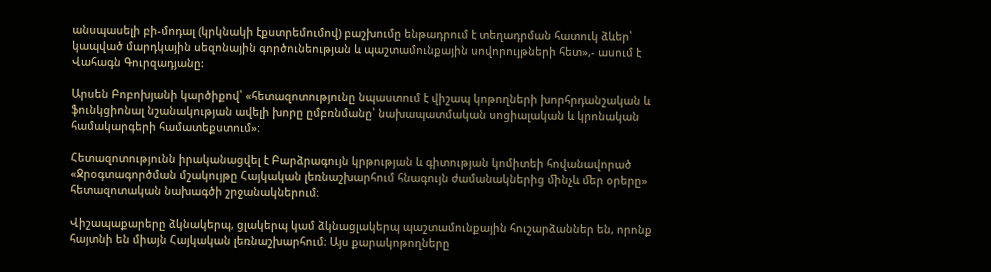անսպասելի բի-մոդալ (կրկնակի էքստրեմումով) բաշխումը ենթադրում է տեղադրման հատուկ ձևեր՝ կապված մարդկային սեզոնային գործունեության և պաշտամունքային սովորույթների հետ»,- ասում է Վահագն Գուրզադյանը:

Արսեն Բոբոխյանի կարծիքով՝ «հետազոտությունը նպաստում է վիշապ կոթողների խորհրդանշական և ֆունկցիոնալ նշանակության ավելի խորը ըմբռնմանը՝ նախապատմական սոցիալական և կրոնական համակարգերի համատեքստում»։

Հետազոտությունն իրականացվել է Բարձրագույն կրթության և գիտության կոմիտեի հովանավորած «Ջրօգտագործման մշակույթը Հայկական լեռնաշխարհում հնագույն ժամանակներից ﬕնչև ﬔր օրերը» հետազոտական նախագծի շրջանակներում։

Վիշապաքարերը ձկնակերպ, ցլակերպ կամ ձկնացլակերպ պաշտամունքային հուշարձաններ են, որոնք հայտնի են միայն Հայկական լեռնաշխարհում։ Այս քարակոթողները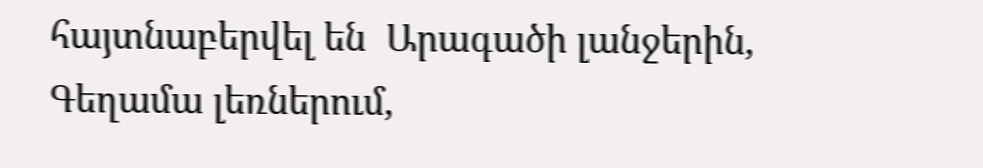հայտնաբերվել են  Արագածի լանջերին, Գեղամա լեռներում,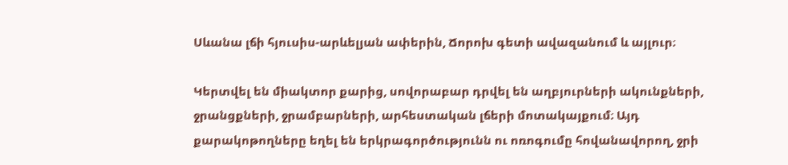Սևանա լճի հյուսիս-արևելյան ափերին, Ճորոխ գետի ավազանում և այլուր։

Կերտվել են միակտոր քարից, սովորաբար դրվել են աղբյուրների ակունքների, ջրանցքների, ջրամբարների, արհեստական լճերի մոտակայքում։ Այդ քարակոթողները եղել են երկրագործությունն ու ոռոգումը հովանավորող, ջրի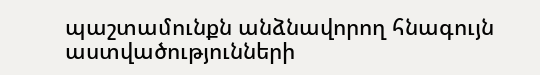պաշտամունքն անձնավորող հնագույն աստվածությունների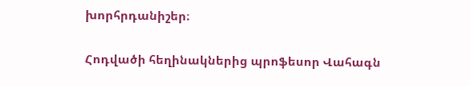խորհրդանիշեր։

Հոդվածի հեղինակներից պրոֆեսոր Վահագն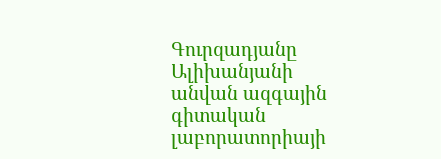Գուրզադյանը  Ալիխանյանի անվան ազգային գիտական լաբորատորիայի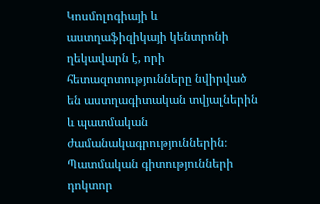Կոսմոլոգիայի և աստղաֆիզիկայի կենտրոնի ղեկավարն է, որի հետազոտությունները նվիրված են աստղագիտական տվյալներին և պատմական ժամանակագրություններին։ Պատմական գիտությունների դոկտոր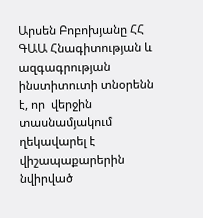Արսեն Բոբոխյանը ՀՀ ԳԱԱ Հնագիտության և ազգագրության ինստիտուտի տնօրենն է, որ  վերջին տասնամյակում ղեկավարել է վիշապաքարերին նվիրված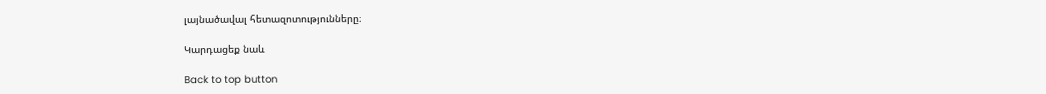լայնածավալ հետազոտությունները։

Կարդացեք նաև

Back to top button